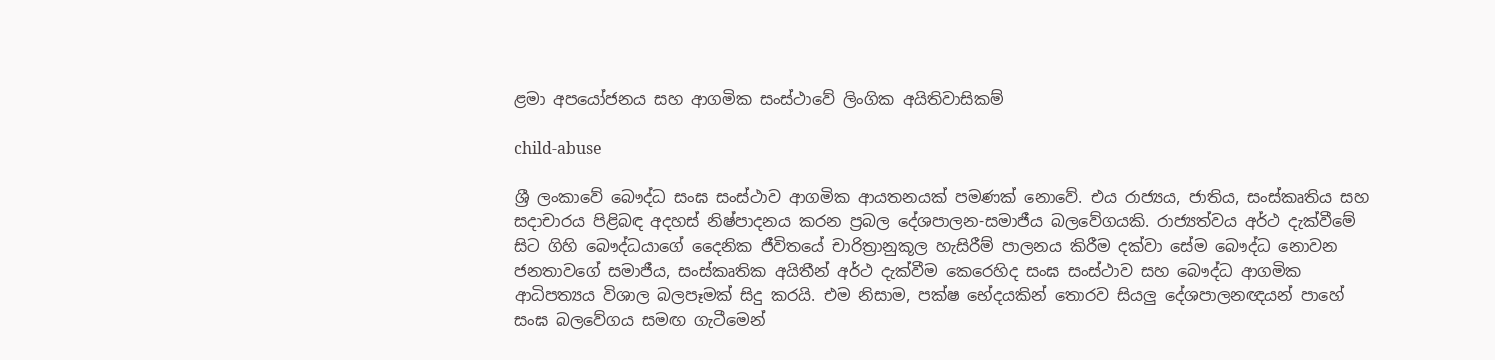ළමා අපයෝජනය සහ ආගමික සංස්ථාවේ ලිංගික අයිතිවාසිකම්

child-abuse

ශ්‍රී ලංකාවේ බෞද්ධ සංඝ සංස්ථාව ආගමික ආයතනයක් පමණක් නොවේ. එය රාජ්‍යය, ජාතිය, සංස්කෘතිය සහ සදාචාරය පිළිබඳ අදහස් නිෂ්පාදනය කරන ප්‍රබල දේශපාලන-සමාජීය බලවේගයකි. රාජ්‍යත්වය අර්ථ දැක්වීමේ සිට ගිහි බෞද්ධයාගේ දෛනික ජීවිතයේ චාරිත්‍රානුකූල හැසිරීම් පාලනය කිරීම දක්වා සේම බෞද්ධ නොවන ජනතාවගේ සමාජීය, සංස්කෘතික අයිතීන් අර්ථ දැක්වීම කෙරෙහිද සංඝ සංස්ථාව සහ බෞද්ධ ආගමික ආධිපත්‍යය විශාල බලපෑමක් සිදු කරයි. එම නිසාම, පක්ෂ භේදයකින් තොරව සියලු දේශපාලනඥයන් පාහේ සංඝ බලවේගය සමඟ ගැටීමෙන්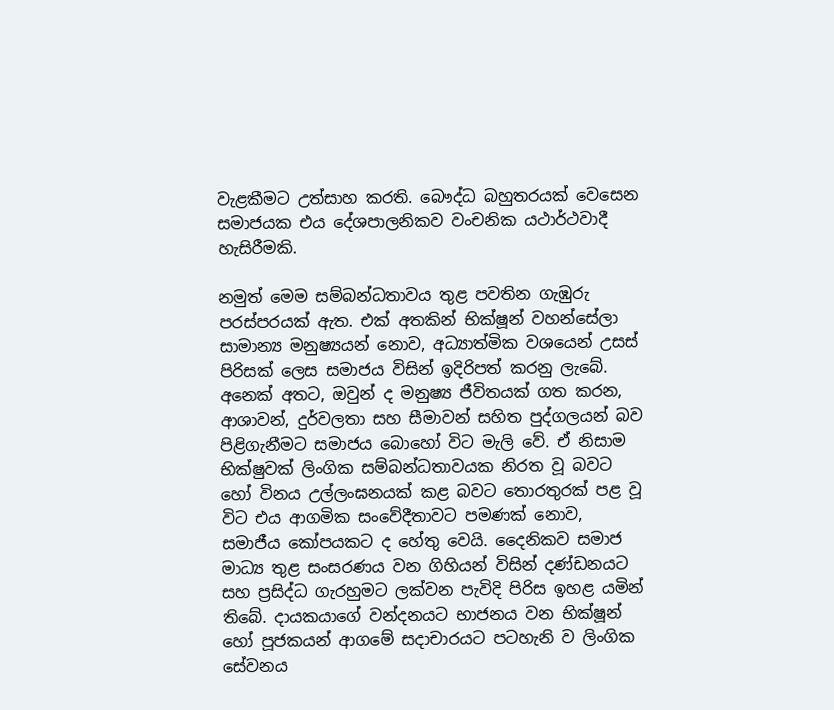වැළකීමට උත්සාහ කරති. බෞද්ධ බහුතරයක් වෙසෙන සමාජයක එය දේශපාලනිකව වංචනික යථාර්ථවාදී  හැසිරීමකි.

නමුත් මෙම සම්බන්ධතාවය තුළ පවතින ගැඹුරු පරස්පරයක් ඇත. එක් අතකින් භික්ෂූන් වහන්සේලා සාමාන්‍ය මනුෂ්‍යයන් නොව, අධ්‍යාත්මික වශයෙන් උසස් පිරිසක් ලෙස සමාජය විසින් ඉදිරිපත් කරනු ලැබේ. අනෙක් අතට, ඔවුන් ද මනුෂ්‍ය ජීවිතයක් ගත කරන, ආශාවන්, දුර්වලතා සහ සීමාවන් සහිත පුද්ගලයන් බව පිළිගැනීමට සමාජය බොහෝ විට මැලි වේ. ඒ නිසාම භික්ෂුවක් ලිංගික සම්බන්ධතාවයක නිරත වූ බවට හෝ විනය උල්ලංඝනයක් කළ බවට තොරතුරක් පළ වූ විට එය ආගමික සංවේදීතාවට පමණක් නොව, සමාජීය කෝපයකට ද හේතු වෙයි. දෛනිකව සමාජ මාධ්‍ය තුළ සංසරණය වන ගිහියන් විසින් දණ්ඩනයට සහ ප්‍රසිද්ධ ගැරහුමට ලක්වන පැවිදි පිරිස ඉහළ යමින් තිබේ. දායකයාගේ වන්දනයට භාජනය වන භික්ෂූන් හෝ පූජකයන් ආගමේ සදාචාරයට පටහැනි ව ලිංගික සේවනය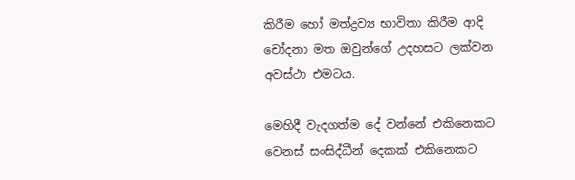කිරීම හෝ මත්ද්‍රව්‍ය භාවිතා කිරීම ආදි චෝදනා මත ඔවුන්ගේ උදහසට ලක්වන අවස්ථා එමටය.

මෙහිදී වැදගත්ම දේ වන්නේ එකිනෙකට වෙනස් සංසිද්ධීන් දෙකක් එකිනෙකට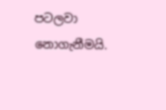පටලවා නොගැනීමයි.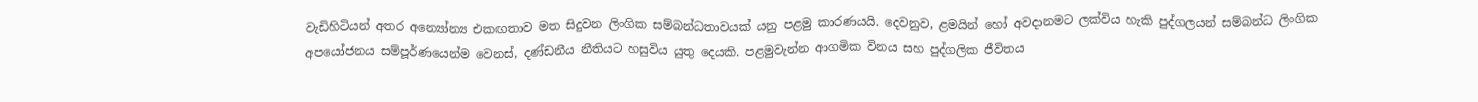වැඩිහිටියන් අතර අන්‍යෝන්‍ය එකඟතාව මත සිදුවන ලිංගික සම්බන්ධතාවයක් යනු පළමු කාරණයයි. දෙවනුව, ළමයින් හෝ අවදානමට ලක්විය හැකි පුද්ගලයන් සම්බන්ධ ලිංගික අපයෝජනය සම්පූර්ණයෙන්ම වෙනස්, දණ්ඩනීය නීතියට හසුවිය යුතු දෙයකි. පළමුවැන්න ආගමික විනය සහ පුද්ගලික ජීවිතය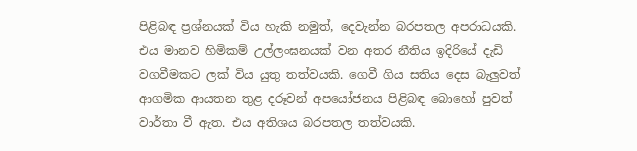පිළිබඳ ප්‍රශ්නයක් විය හැකි නමුත්, දෙවැන්න බරපතල අපරාධයකි. එය මානව හිමිකම් උල්ලංඝනයක් වන අතර නීතිය ඉදිරියේ දැඩි වගවීමකට ලක් විය යුතු තත්වයකි. ගෙවී ගිය සතිය දෙස බැලුවත් ආගමික ආයතන තුළ දරූවන් අපයෝජනය පිළිබඳ බොහෝ පුවත් වාර්තා වී ඇත. එය අතිශය බරපතල තත්වයකි.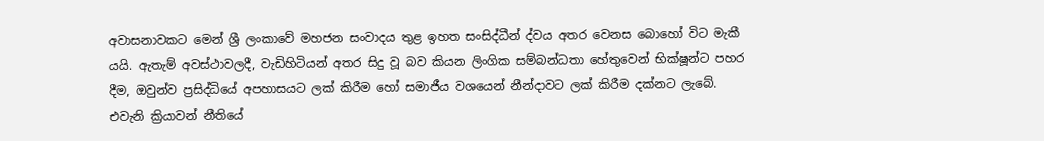අවාසනාවකට මෙන් ශ්‍රී ලංකාවේ මහජන සංවාදය තුළ ඉහත සංසිද්ධීන් ද්වය අතර වෙනස බොහෝ විට මැකී යයි. ඇතැම් අවස්ථාවලදී, වැඩිහිටියන් අතර සිදු වූ බව කියන ලිංගික සම්බන්ධතා හේතුවෙන් භික්ෂූන්ට පහර දීම, ඔවුන්ව ප්‍රසිද්ධියේ අපහාසයට ලක් කිරීම හෝ සමාජීය වශයෙන් නීන්දාවට ලක් කිරීම දක්නට ලැබේ. එවැනි ක්‍රියාවන් නීතියේ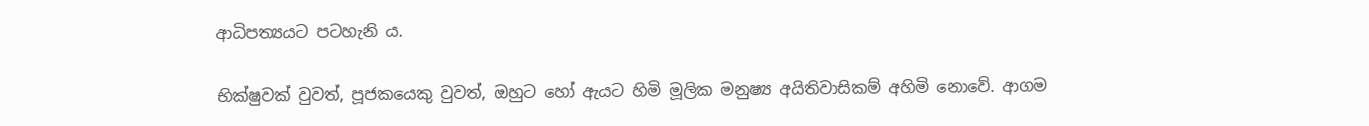ආධිපත්‍යයට පටහැනි ය.

භික්ෂුවක් වුවත්, පූජකයෙකු වුවත්, ඔහුට හෝ ඇයට හිමි මූලික මනුෂ්‍ය අයිතිවාසිකම් අහිමි නොවේ. ආගම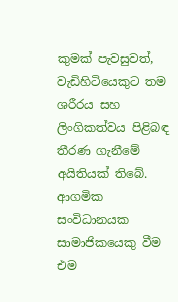කුමක් පැවසුවත්, වැඩිහිටියෙකුට තම ශරීරය සහ ලිංගිකත්වය පිළිබඳ තීරණ ගැනීමේ අයිතියක් තිබේ. ආගමික සංවිධානයක සාමාජිකයෙකු වීම එම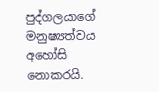පුද්ගලයාගේ මනුෂ්‍යත්වය අහෝසි නොකරයි.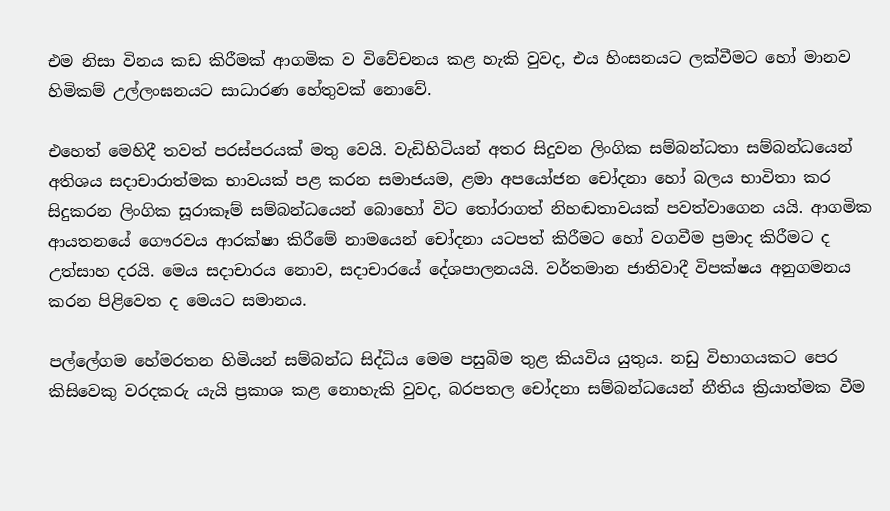එම නිසා විනය කඩ කිරීමක් ආගමික ව විවේචනය කළ හැකි වුවද, එය හිංසනයට ලක්වීමට හෝ මානව හිමිකම් උල්ලංඝනයට සාධාරණ හේතුවක් නොවේ.

එහෙත් මෙහිදී තවත් පරස්පරයක් මතු වෙයි. වැඩිහිටියන් අතර සිදුවන ලිංගික සම්බන්ධතා සම්බන්ධයෙන් අතිශය සදාචාරාත්මක භාවයක් පළ කරන සමාජයම, ළමා අපයෝජන චෝදනා හෝ බලය භාවිතා කර සිදුකරන ලිංගික සූරාකෑම් සම්බන්ධයෙන් බොහෝ විට තෝරාගත් නිහඬතාවයක් පවත්වාගෙන යයි. ආගමික ආයතනයේ ගෞරවය ආරක්ෂා කිරීමේ නාමයෙන් චෝදනා යටපත් කිරීමට හෝ වගවීම ප්‍රමාද කිරීමට ද උත්සාහ දරයි. මෙය සදාචාරය නොව, සදාචාරයේ දේශපාලනයයි. වර්තමාන ජාතිවාදී විපක්ෂය අනුගමනය කරන පිළිවෙත ද මෙයට සමානය.

පල්ලේගම හේමරතන හිමියන් සම්බන්ධ සිද්ධිය මෙම පසුබිම තුළ කියවිය යුතුය. නඩු විභාගයකට පෙර කිසිවෙකු වරදකරු යැයි ප්‍රකාශ කළ නොහැකි වුවද, බරපතල චෝදනා සම්බන්ධයෙන් නීතිය ක්‍රියාත්මක වීම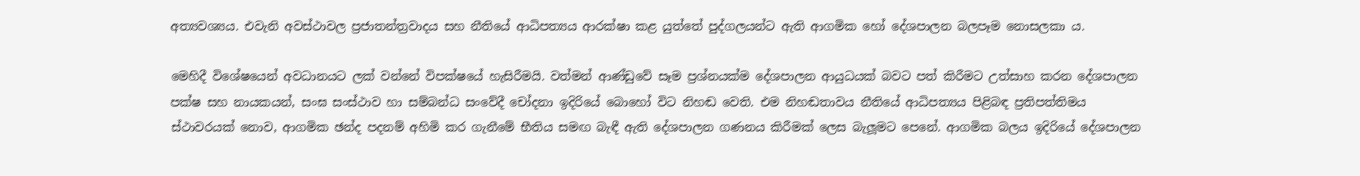අත්‍යවශ්‍යය. එවැනි අවස්ථාවල ප්‍රජාතන්ත්‍රවාදය සහ නීතියේ ආධිපත්‍යය ආරක්ෂා කළ යුත්තේ පුද්ගලයන්ට ඇති ආගමික හෝ දේශපාලන බලපෑම නොසලකා ය.

මෙහිදී විශේෂයෙන් අවධානයට ලක් වන්නේ විපක්ෂයේ හැසිරීමයි. වත්මන් ආණ්ඩුවේ සෑම ප්‍රශ්නයක්ම දේශපාලන ආයුධයක් බවට පත් කිරීමට උත්සාහ කරන දේශපාලන පක්ෂ සහ නායකයන්, සංඝ සංස්ථාව හා සම්බන්ධ සංවේදී චෝදනා ඉදිරියේ බොහෝ විට නිහඬ වෙති. එම නිහඬතාවය නීතියේ ආධිපත්‍යය පිළිබඳ ප්‍රතිපත්තිමය ස්ථාවරයක් නොව, ආගමික ඡන්ද පදනම් අහිමි කර ගැනීමේ භීතිය සමඟ බැඳී ඇති දේශපාලන ගණනය කිරීමක් ලෙස බැලූමට පෙනේ. ආගමික බලය ඉදිරියේ දේශපාලන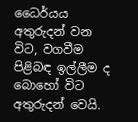ධෛර්යය අතුරුදන් වන විට, වගවීම පිළිබඳ ඉල්ලීම ද බොහෝ විට අතුරුදන් වෙයි.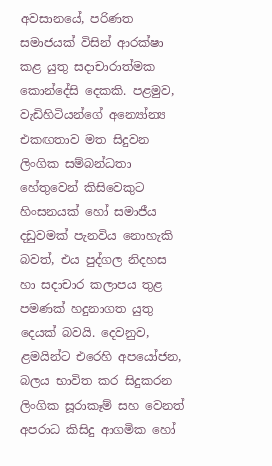අවසානයේ, පරිණත සමාජයක් විසින් ආරක්ෂා කළ යුතු සදාචාරාත්මක කොන්දේසි දෙකකි. පළමුව, වැඩිහිටියන්ගේ අන්‍යෝන්‍ය එකඟතාව මත සිදුවන ලිංගික සම්බන්ධතා හේතුවෙන් කිසිවෙකුට හිංසනයක් හෝ සමාජීය දඩුවමක් පැනවිය නොහැකි බවත්, එය පුද්ගල නිදහස හා සදාචාර කලාපය තුළ පමණක් හදුනාගත යුතු දෙයක් බවයි. දෙවනුව, ළමයින්ට එරෙහි අපයෝජන, බලය භාවිත කර සිදුකරන ලිංගික සූරාකෑම් සහ වෙනත් අපරාධ කිසිදු ආගමික හෝ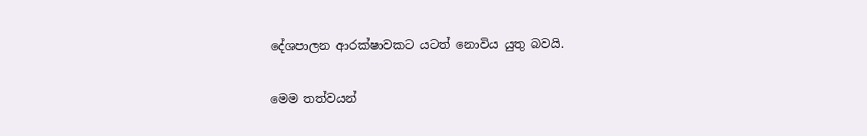දේශපාලන ආරක්ෂාවකට යටත් නොවිය යුතු බවයි.

මෙම තත්වයන්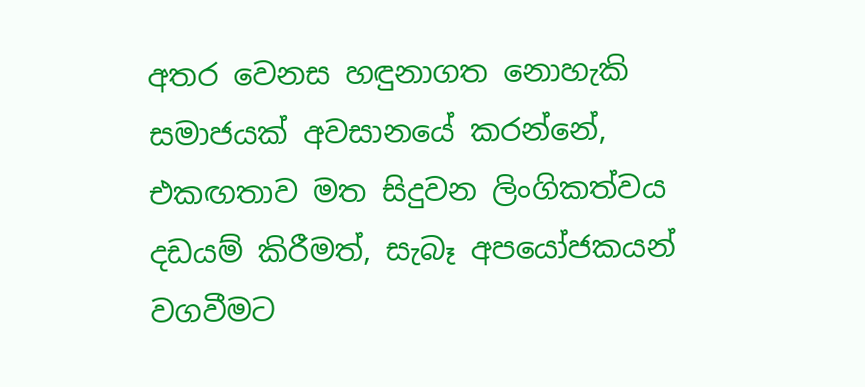අතර වෙනස හඳුනාගත නොහැකි සමාජයක් අවසානයේ කරන්නේ, එකඟතාව මත සිදුවන ලිංගිකත්වය දඩයම් කිරීමත්, සැබෑ අපයෝජකයන් වගවීමට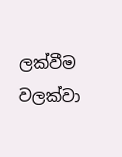ලක්වීම වලක්වා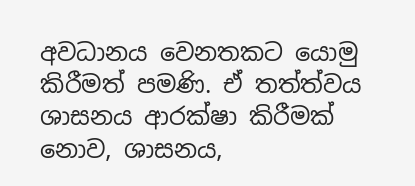අවධානය වෙනතකට යොමු කිරීමත් පමණි. ඒ තත්ත්වය ශාසනය ආරක්ෂා කිරීමක් නොව, ශාසනය,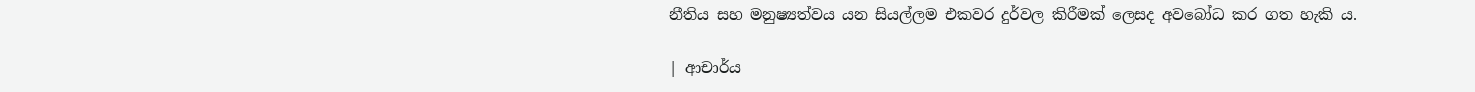නීතිය සහ මනුෂ්‍යත්වය යන සියල්ලම එකවර දුර්වල කිරීමක් ලෙසද අවබෝධ කර ගත හැකි ය.

| ආචාර්ය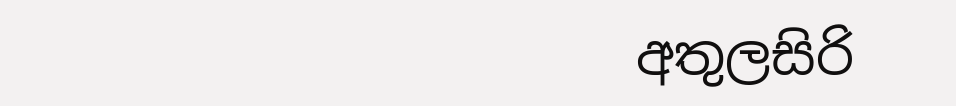අතුලසිරි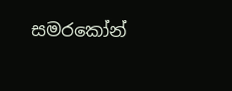සමරකෝන්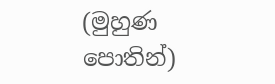(මුහුණ පොතින්)